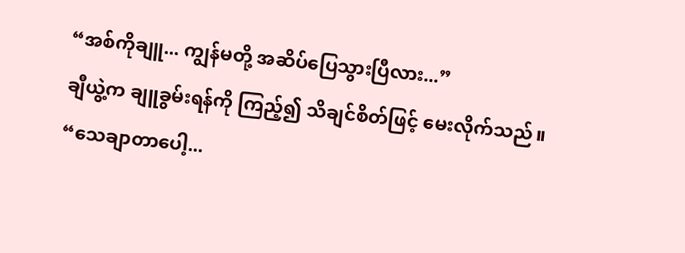“အစ်ကိုချူ... ကျွန်မတို့ အဆိပ်ပြေသွားပြီလား...”
ချီယွဲ့က ချူခွမ်းရန်ကို ကြည့်၍ သိချင်စိတ်ဖြင့် မေးလိုက်သည်။
“သေချာတာပေါ့...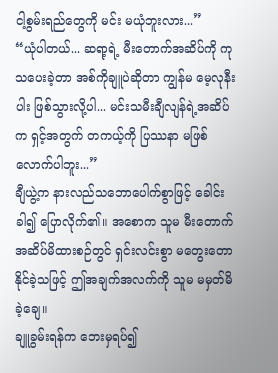ငါ့စွမ်းရည်တွေကို မင်း မယုံဘူးလား...”
“ယုံပါတယ်... ဆရာ့ရဲ့ မီးတောက်အဆိပ်ကို ကုသပေးခဲ့တာ အစ်ကိုချူပဲဆိုတာ ကျွန်မ မေ့လုနီးပါး ဖြစ်သွားလို့ပါ... မင်းသမီးချီလျန်ရဲ့အဆိပ်က ရှင့်အတွက် တကယ့်ကို ပြဿနာ မဖြစ်လောက်ပါဘူး...”
ချီယွဲ့က နားလည်သဘောပေါက်စွာဖြင့် ခေါင်းခါ၍ ပြောလိုက်၏။ အစောက သူမ မီးတောက်အဆိပ်မိထားစဉ်တွင် ရှင်းလင်းစွာ မတွေးတောနိုင်ခဲ့သဖြင့် ဤအချက်အလက်ကို သူမ မမှတ်မိခဲ့ချေ။
ချူခွမ်းရန်က ဘေးမှရပ်၍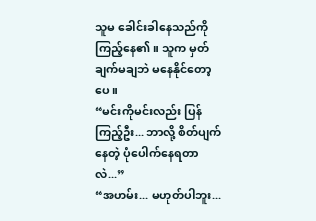သူမ ခေါင်းခါနေသည်ကို ကြည့်နေ၏။ သူက မှတ်ချက်မချဘဲ မနေနိုင်တော့ပေ။
“မင်းကိုမင်းလည်း ပြန်ကြည့်ဦး... ဘာလို့ စိတ်ပျက်နေတဲ့ ပုံပေါက်နေရတာလဲ...”
“အဟမ်း... မဟုတ်ပါဘူး...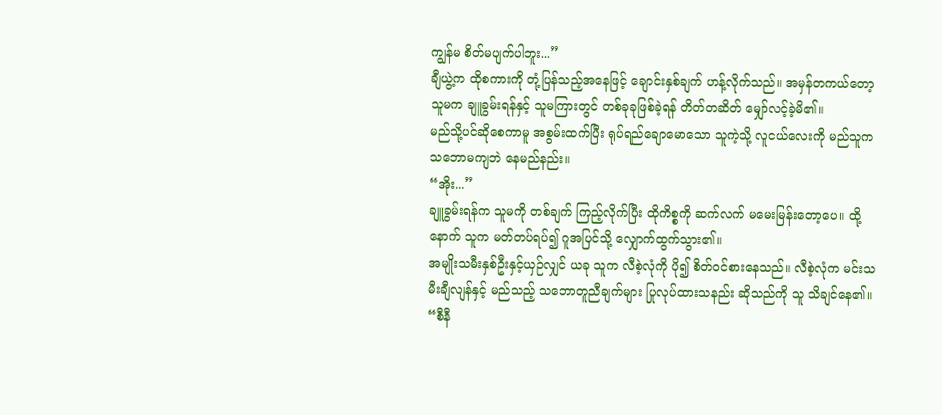ကျွန်မ စိတ်မပျက်ပါဘူး...”
ချီယွဲ့က ထိုစကားကို တုံ့ပြန်သည့်အနေဖြင့် ချောင်းနှစ်ချက် ဟန့်လိုက်သည်။ အမှန်တကယ်တော့ သူမက ချူခွမ်းရန်နှင့် သူမကြားတွင် တစ်ခုခုဖြစ်ခဲ့ရန် တိတ်တဆိတ် မျှော်လင့်ခဲ့မိ၏။
မည်သို့ပင်ဆိုစေကာမူ အစွမ်းထက်ပြီး ရုပ်ရည်ချောမောသော သူကဲ့သို့ လူငယ်လေးကို မည်သူက သဘောမကျဘဲ နေမည်နည်း။
“အိုး...”
ချူခွမ်းရန်က သူမကို တစ်ချက် ကြည့်လိုက်ပြီး ထိုကိစ္စကို ဆက်လက် မမေးမြန်းတော့ပေ။ ထို့နောက် သူက မတ်တပ်ရပ်၍ ဂူအပြင်သို့ လျှောက်ထွက်သွား၏။
အမျိုးသမီးနှစ်ဦးနှင့်ယှဉ်လျှင် ယခု သူက လီစဲ့လုံကို ပို၍ စိတ်ဝင်စားနေသည်။ လီစဲ့လုံက မင်းသမီးချီလျန်နှင့် မည်သည့် သဘောတူညီချက်များ ပြုလုပ်ထားသနည်း ဆိုသည်ကို သူ သိချင်နေ၏။
“စီနီ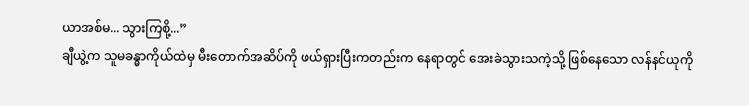ယာအစ်မ... သွားကြစို့...”
ချီယွဲ့က သူမခန္ဓာကိုယ်ထဲမှ မီးတောက်အဆိပ်ကို ဖယ်ရှားပြီးကတည်းက နေရာတွင် အေးခဲသွားသကဲ့သို့ ဖြစ်နေသော လန်နင်ယုကို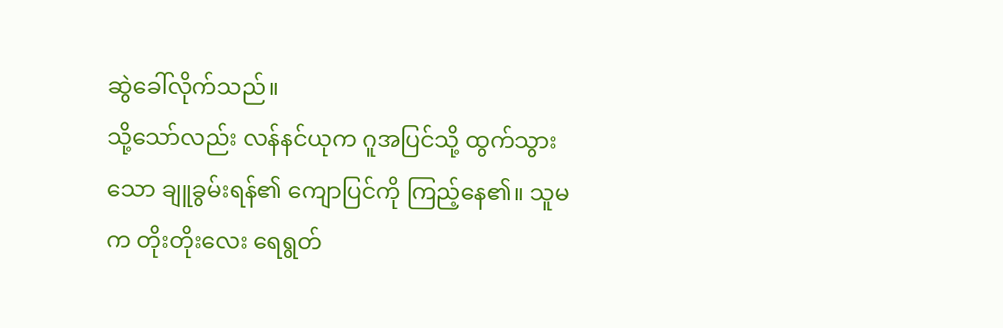ဆွဲခေါ်လိုက်သည်။
သို့သော်လည်း လန်နင်ယုက ဂူအပြင်သို့ ထွက်သွားသော ချူခွမ်းရန်၏ ကျောပြင်ကို ကြည့်နေ၏။ သူမက တိုးတိုးလေး ရေရွတ်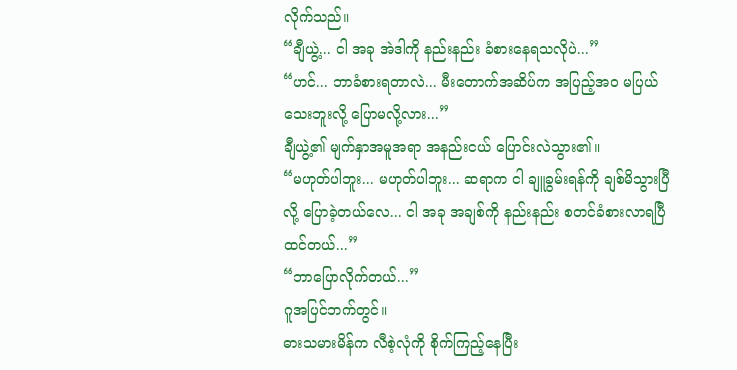လိုက်သည်။
“ချီယွဲ့... ငါ အခု အဲဒါကို နည်းနည်း ခံစားနေရသလိုပဲ...”
“ဟင်... ဘာခံစားရတာလဲ... မီးတောက်အဆိပ်က အပြည့်အဝ မပြယ်သေးဘူးလို့ ပြောမလို့လား...”
ချီယွဲ့၏ မျက်နှာအမူအရာ အနည်းငယ် ပြောင်းလဲသွား၏။
“မဟုတ်ပါဘူး... မဟုတ်ပါဘူး... ဆရာက ငါ ချူခွမ်းရန်ကို ချစ်မိသွားပြီလို့ ပြောခဲ့တယ်လေ... ငါ အခု အချစ်ကို နည်းနည်း စတင်ခံစားလာရပြီ ထင်တယ်...”
“ဘာပြောလိုက်တယ်...”
ဂူအပြင်ဘက်တွင်။
ဓားသမားမိန်က လီစဲ့လုံကို စိုက်ကြည့်နေပြီး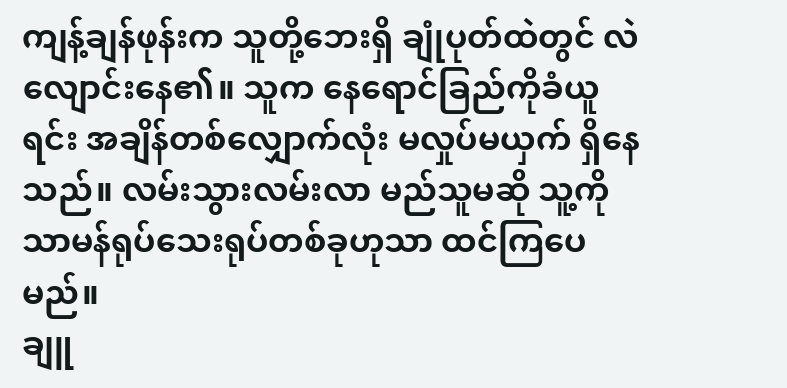ကျန့်ချန်ဖုန်းက သူတို့ဘေးရှိ ချုံပုတ်ထဲတွင် လဲလျောင်းနေ၏။ သူက နေရောင်ခြည်ကိုခံယူရင်း အချိန်တစ်လျှောက်လုံး မလှုပ်မယှက် ရှိနေသည်။ လမ်းသွားလမ်းလာ မည်သူမဆို သူ့ကို သာမန်ရုပ်သေးရုပ်တစ်ခုဟုသာ ထင်ကြပေမည်။
ချူ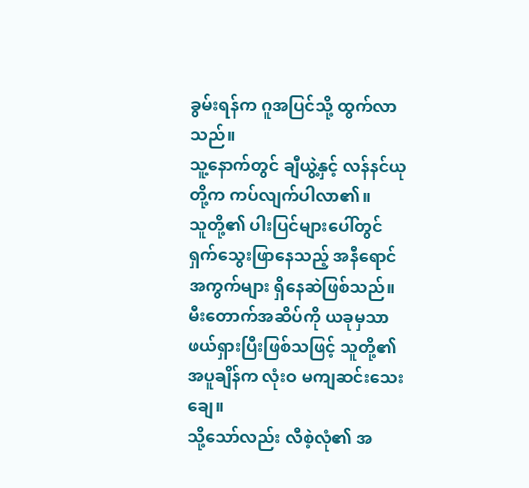ခွမ်းရန်က ဂူအပြင်သို့ ထွက်လာသည်။
သူ့နောက်တွင် ချီယွဲ့နှင့် လန်နင်ယုတို့က ကပ်လျက်ပါလာ၏။
သူတို့၏ ပါးပြင်များပေါ်တွင် ရှက်သွေးဖြာနေသည့် အနီရောင်အကွက်များ ရှိနေဆဲဖြစ်သည်။ မီးတောက်အဆိပ်ကို ယခုမှသာ ဖယ်ရှားပြီးဖြစ်သဖြင့် သူတို့၏ အပူချိန်က လုံးဝ မကျဆင်းသေးချေ။
သို့သော်လည်း လီစဲ့လုံ၏ အ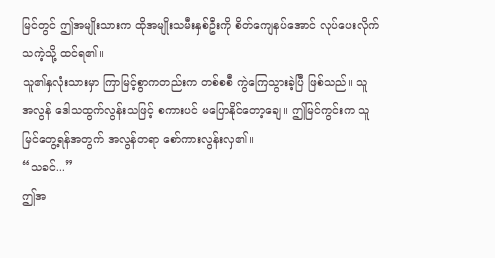မြင်တွင် ဤအမျိုးသားက ထိုအမျိုးသမီးနှစ်ဦးကို စိတ်ကျေနပ်အောင် လုပ်ပေးလိုက်သကဲ့သို့ ထင်ရ၏။
သူ၏နှလုံးသားမှာ ကြာမြင့်စွာကတည်းက တစ်စစီ ကွဲကြေသွားခဲ့ပြီ ဖြစ်သည်။ သူ အလွန် ဒေါသထွက်လွန်းသဖြင့် စကားပင် မပြောနိုင်တော့ချေ။ ဤမြင်ကွင်းက သူ မြင်တွေ့ရန်အတွက် အလွန်တရာ စော်ကားလွန်းလှ၏။
“သခင်...”
ဤအ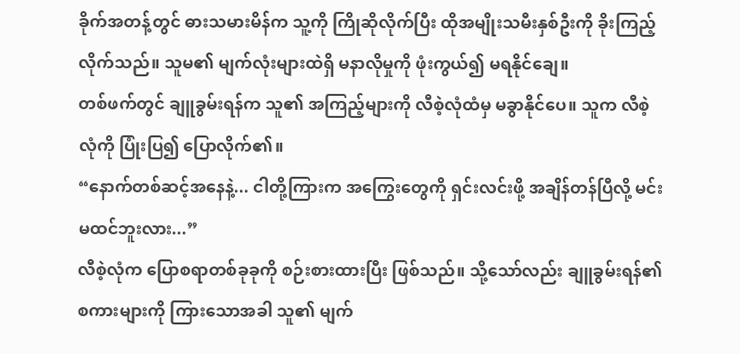ခိုက်အတန့်တွင် ဓားသမားမိန်က သူ့ကို ကြိုဆိုလိုက်ပြီး ထိုအမျိုးသမီးနှစ်ဦးကို ခိုးကြည့်လိုက်သည်။ သူမ၏ မျက်လုံးများထဲရှိ မနာလိုမှုကို ဖုံးကွယ်၍ မရနိုင်ချေ။
တစ်ဖက်တွင် ချူခွမ်းရန်က သူ၏ အကြည့်များကို လီစဲ့လုံထံမှ မခွာနိုင်ပေ။ သူက လီစဲ့လုံကို ပြုံးပြ၍ ပြောလိုက်၏။
“နောက်တစ်ဆင့်အနေနဲ့... ငါတို့ကြားက အကြွေးတွေကို ရှင်းလင်းဖို့ အချိန်တန်ပြီလို့ မင်း မထင်ဘူးလား...”
လီစဲ့လုံက ပြောစရာတစ်ခုခုကို စဉ်းစားထားပြီး ဖြစ်သည်။ သို့သော်လည်း ချူခွမ်းရန်၏ စကားများကို ကြားသောအခါ သူ၏ မျက်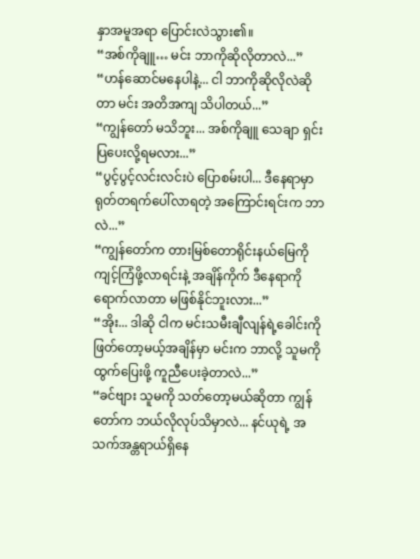နှာအမူအရာ ပြောင်းလဲသွား၏။
“အစ်ကိုချူ… မင်း ဘာကိုဆိုလိုတာလဲ...”
“ဟန်ဆောင်မနေပါနဲ့... ငါ ဘာကိုဆိုလိုလဲဆိုတာ မင်း အတိအကျ သိပါတယ်...”
“ကျွန်တော် မသိဘူး... အစ်ကိုချူ သေချာ ရှင်းပြပေးလို့ရမလား...”
“ပွင့်ပွင့်လင်းလင်းပဲ ပြောစမ်းပါ... ဒီနေရာမှာ ရုတ်တရက်ပေါ်လာရတဲ့ အကြောင်းရင်းက ဘာလဲ...”
“ကျွန်တော်က တားမြစ်တောရိုင်းနယ်မြေကို ကျင့်ကြံဖို့လာရင်းနဲ့ အချိန်ကိုက် ဒီနေရာကို ရောက်လာတာ မဖြစ်နိုင်ဘူးလား...”
“အိုး... ဒါဆို ငါက မင်းသမီးချီလျန်ရဲ့ခေါင်းကို ဖြတ်တော့မယ့်အချိန်မှာ မင်းက ဘာလို့ သူမကို ထွက်ပြေးဖို့ ကူညီပေးခဲ့တာလဲ...”
“ခင်ဗျား သူမကို သတ်တော့မယ်ဆိုတာ ကျွန်တော်က ဘယ်လိုလုပ်သိမှာလဲ... နင်ယုရဲ့ အသက်အန္တရာယ်ရှိနေ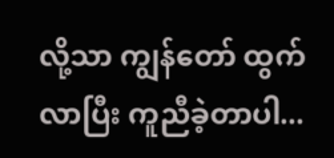လို့သာ ကျွန်တော် ထွက်လာပြီး ကူညီခဲ့တာပါ...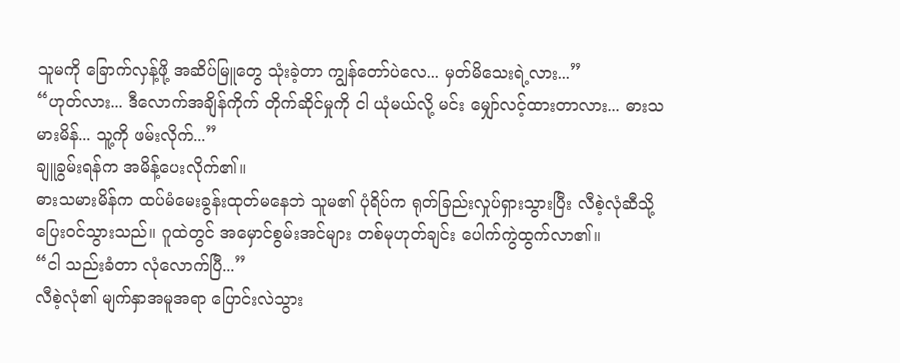သူမကို ခြောက်လှန့်ဖို့ အဆိပ်မြူတွေ သုံးခဲ့တာ ကျွန်တော်ပဲလေ... မှတ်မိသေးရဲ့လား...”
“ဟုတ်လား... ဒီလောက်အချိန်ကိုက် တိုက်ဆိုင်မှုကို ငါ ယုံမယ်လို့ မင်း မျှော်လင့်ထားတာလား... ဓားသမားမိန်... သူ့ကို ဖမ်းလိုက်...”
ချူခွမ်းရန်က အမိန့်ပေးလိုက်၏။
ဓားသမားမိန်က ထပ်မံမေးခွန်းထုတ်မနေဘဲ သူမ၏ ပုံရိပ်က ရုတ်ခြည်းလှုပ်ရှားသွားပြီး လီစဲ့လုံဆီသို့ ပြေးဝင်သွားသည်။ ဂူထဲတွင် အမှောင်စွမ်းအင်များ တစ်မုဟုတ်ချင်း ပေါက်ကွဲထွက်လာ၏။
“ငါ သည်းခံတာ လုံလောက်ပြီ...”
လီစဲ့လုံ၏ မျက်နှာအမူအရာ ပြောင်းလဲသွား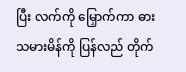ပြီး လက်ကို မြှောက်ကာ ဓားသမားမိန်ကို ပြန်လည် တိုက်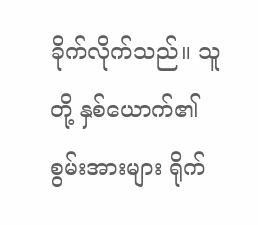ခိုက်လိုက်သည်။ သူတို့ နှစ်ယောက်၏ စွမ်းအားများ ရိုက်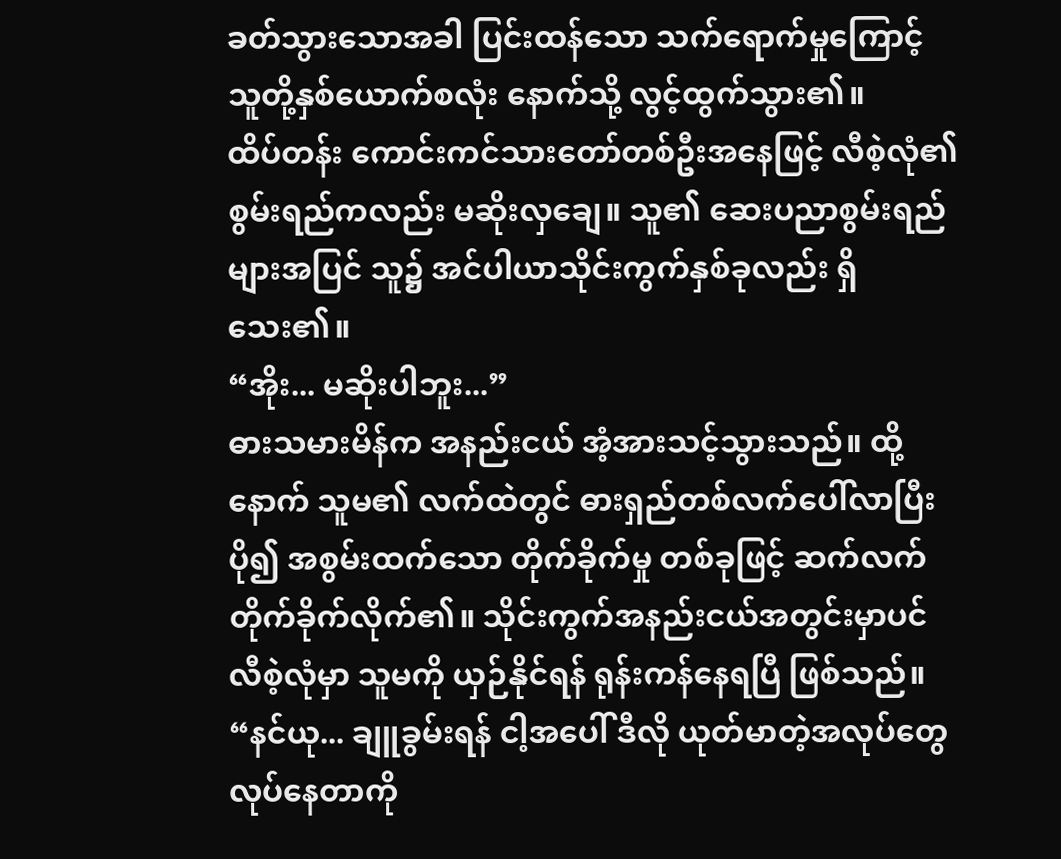ခတ်သွားသောအခါ ပြင်းထန်သော သက်ရောက်မှုကြောင့် သူတို့နှစ်ယောက်စလုံး နောက်သို့ လွင့်ထွက်သွား၏။
ထိပ်တန်း ကောင်းကင်သားတော်တစ်ဦးအနေဖြင့် လီစဲ့လုံ၏ စွမ်းရည်ကလည်း မဆိုးလှချေ။ သူ၏ ဆေးပညာစွမ်းရည်များအပြင် သူ၌ အင်ပါယာသိုင်းကွက်နှစ်ခုလည်း ရှိသေး၏။
“အိုး... မဆိုးပါဘူး...”
ဓားသမားမိန်က အနည်းငယ် အံ့အားသင့်သွားသည်။ ထို့နောက် သူမ၏ လက်ထဲတွင် ဓားရှည်တစ်လက်ပေါ်လာပြီး ပို၍ အစွမ်းထက်သော တိုက်ခိုက်မှု တစ်ခုဖြင့် ဆက်လက် တိုက်ခိုက်လိုက်၏။ သိုင်းကွက်အနည်းငယ်အတွင်းမှာပင် လီစဲ့လုံမှာ သူမကို ယှဉ်နိုင်ရန် ရုန်းကန်နေရပြီ ဖြစ်သည်။
“နင်ယု... ချူခွမ်းရန် ငါ့အပေါ် ဒီလို ယုတ်မာတဲ့အလုပ်တွေ လုပ်နေတာကို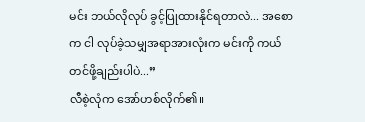မင်း ဘယ်လိုလုပ် ခွင့်ပြုထားနိုင်ရတာလဲ... အစောက ငါ လုပ်ခဲ့သမျှအရာအားလုံးက မင်းကို ကယ်တင်ဖို့ချည်းပါပဲ...”
လီစဲ့လုံက အော်ဟစ်လိုက်၏။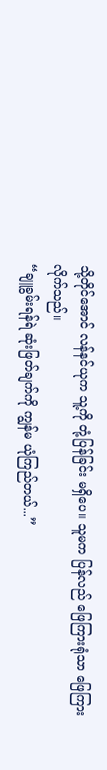သို့တိုင်အောင် လန်နင်ယုက သူ့ကို တုံ့ပြန်ခြင်း မရှိပေ။ သူမက ပြန်လည် ဖြေကြားရုံသာ ဖြေကြားလိုက်သည်။
“ချူခွမ်းရန်ရဲ ဆုံးဖြတ်ချက်ကို ကျွန်မ ယုံကြည်တယ်...”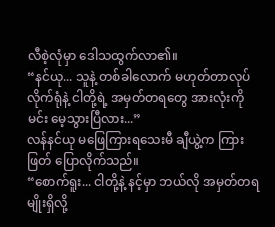လီစဲ့လုံမှာ ဒေါသထွက်လာ၏။
“နင်ယု... သူနဲ့ တစ်ခါလောက် မဟုတ်တာလုပ်လိုက်ရုံနဲ့ ငါတို့ရဲ့ အမှတ်တရတွေ အားလုံးကို မင်း မေ့သွားပြီလား...”
လန်နင်ယု မဖြေကြားရသေးမီ ချီယွဲ့က ကြားဖြတ် ပြောလိုက်သည်။
“စောက်ရူး... ငါတို့နဲ့ နင့်မှာ ဘယ်လို အမှတ်တရမျိုးရှိလို့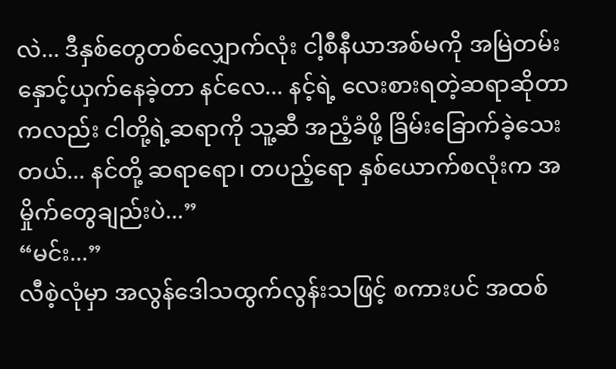လဲ... ဒီနှစ်တွေတစ်လျှောက်လုံး ငါ့စီနီယာအစ်မကို အမြဲတမ်းနှောင့်ယှက်နေခဲ့တာ နင်လေ... နင့်ရဲ့ လေးစားရတဲ့ဆရာဆိုတာကလည်း ငါတို့ရဲ့ဆရာကို သူ့ဆီ အညံ့ခံဖို့ ခြိမ်းခြောက်ခဲ့သေးတယ်... နင်တို့ ဆရာရော၊ တပည့်ရော နှစ်ယောက်စလုံးက အမှိုက်တွေချည်းပဲ...”
“မင်း...”
လီစဲ့လုံမှာ အလွန်ဒေါသထွက်လွန်းသဖြင့် စကားပင် အထစ်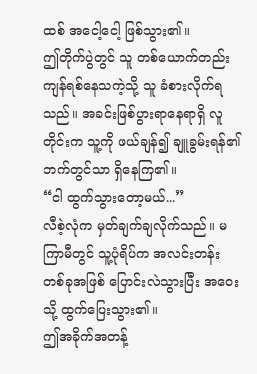ထစ် အငေါ့ငေါ့ ဖြစ်သွား၏။
ဤတိုက်ပွဲတွင် သူ တစ်ယောက်တည်း ကျန်ရစ်နေသကဲ့သို့ သူ ခံစားလိုက်ရသည်။ အခင်းဖြစ်ပွားရာနေရာရှိ လူတိုင်းက သူ့ကို ဖယ်ချန်၍ ချူခွမ်းရန်၏ ဘက်တွင်သာ ရှိနေကြ၏။
“ငါ ထွက်သွားတော့မယ်...”
လီစဲ့လုံက မှတ်ချက်ချလိုက်သည်။ မကြာမီတွင် သူ့ပုံရိပ်က အလင်းတန်း တစ်ခုအဖြစ် ပြောင်းလဲသွားပြီး အဝေးသို့ ထွက်ပြေးသွား၏။
ဤအခိုက်အတန့်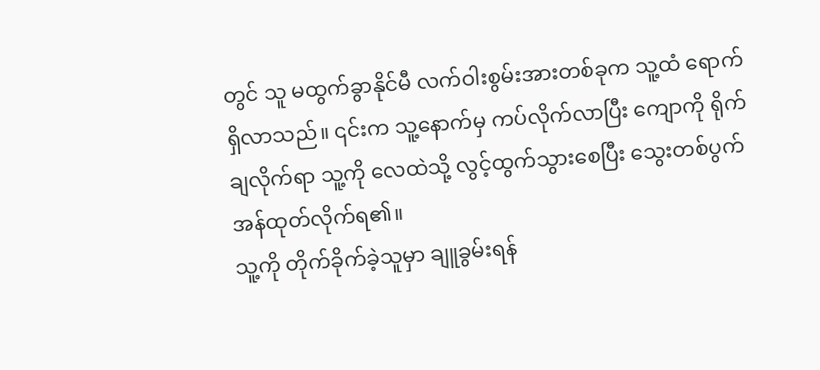တွင် သူ မထွက်ခွာနိုင်မီ လက်ဝါးစွမ်းအားတစ်ခုက သူ့ထံ ရောက်ရှိလာသည်။ ၎င်းက သူ့နောက်မှ ကပ်လိုက်လာပြီး ကျောကို ရိုက်ချလိုက်ရာ သူ့ကို လေထဲသို့ လွင့်ထွက်သွားစေပြီး သွေးတစ်ပွက် အန်ထုတ်လိုက်ရ၏။
သူ့ကို တိုက်ခိုက်ခဲ့သူမှာ ချူခွမ်းရန်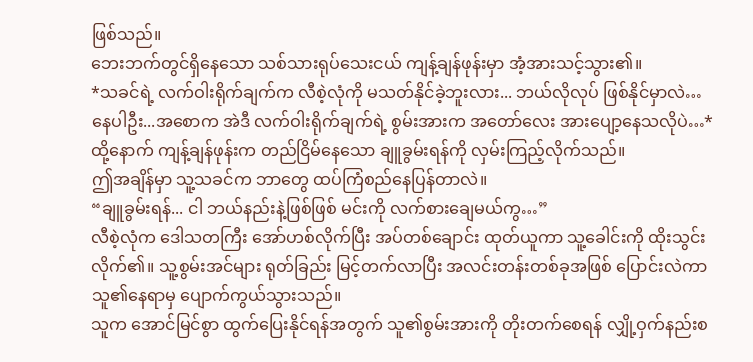ဖြစ်သည်။
ဘေးဘက်တွင်ရှိနေသော သစ်သားရုပ်သေးငယ် ကျန့်ချန်ဖုန်းမှာ အံ့အားသင့်သွား၏။
*သခင်ရဲ့ လက်ဝါးရိုက်ချက်က လီစဲ့လုံကို မသတ်နိုင်ခဲ့ဘူးလား... ဘယ်လိုလုပ် ဖြစ်နိုင်မှာလဲ…နေပါဦး...အစောက အဲဒီ လက်ဝါးရိုက်ချက်ရဲ့ စွမ်းအားက အတော်လေး အားပျော့နေသလိုပဲ…*
ထို့နောက် ကျန့်ချန်ဖုန်းက တည်ငြိမ်နေသော ချူခွမ်းရန်ကို လှမ်းကြည့်လိုက်သည်။
ဤအချိန်မှာ သူ့သခင်က ဘာတွေ ထပ်ကြံစည်နေပြန်တာလဲ။
“ချူခွမ်းရန်... ငါ ဘယ်နည်းနဲ့ဖြစ်ဖြစ် မင်းကို လက်စားချေမယ်ကွ…”
လီစဲ့လုံက ဒေါသတကြီး အော်ဟစ်လိုက်ပြီး အပ်တစ်ချောင်း ထုတ်ယူကာ သူ့ခေါင်းကို ထိုးသွင်းလိုက်၏။ သူ့စွမ်းအင်များ ရုတ်ခြည်း မြင့်တက်လာပြီး အလင်းတန်းတစ်ခုအဖြစ် ပြောင်းလဲကာ သူ၏နေရာမှ ပျောက်ကွယ်သွားသည်။
သူက အောင်မြင်စွာ ထွက်ပြေးနိုင်ရန်အတွက် သူ၏စွမ်းအားကို တိုးတက်စေရန် လျှို့ဝှက်နည်းစ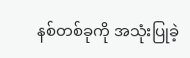နစ်တစ်ခုကို အသုံးပြုခဲ့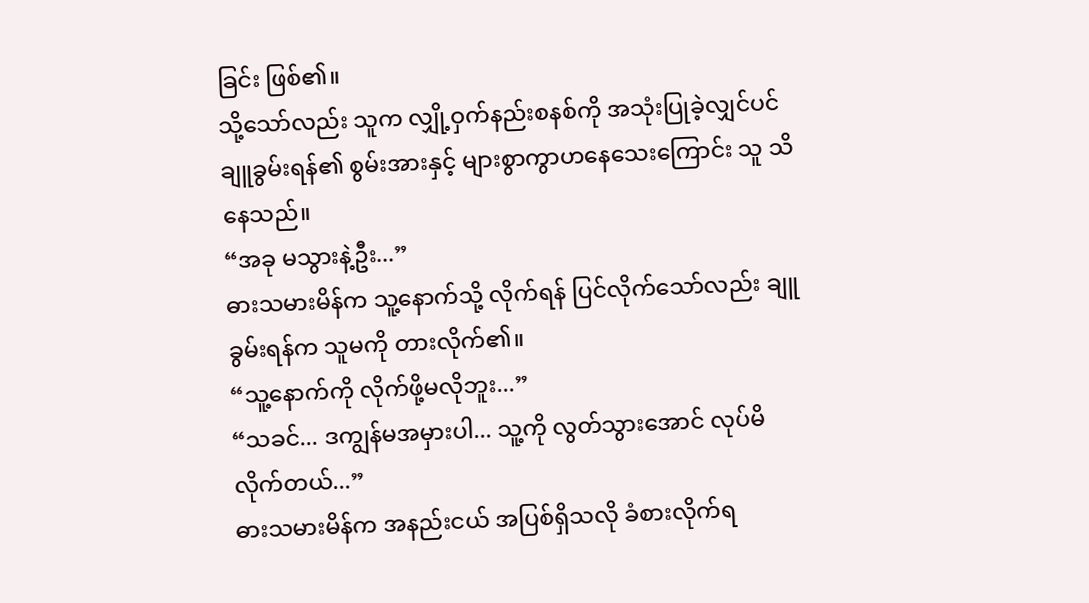ခြင်း ဖြစ်၏။
သို့သော်လည်း သူက လျှို့ဝှက်နည်းစနစ်ကို အသုံးပြုခဲ့လျှင်ပင် ချူခွမ်းရန်၏ စွမ်းအားနှင့် များစွာကွာဟနေသေးကြောင်း သူ သိနေသည်။
“အခု မသွားနဲ့ဦး...”
ဓားသမားမိန်က သူ့နောက်သို့ လိုက်ရန် ပြင်လိုက်သော်လည်း ချူခွမ်းရန်က သူမကို တားလိုက်၏။
“သူ့နောက်ကို လိုက်ဖို့မလိုဘူး...”
“သခင်... ဒကျွန်မအမှားပါ... သူ့ကို လွတ်သွားအောင် လုပ်မိလိုက်တယ်...”
ဓားသမားမိန်က အနည်းငယ် အပြစ်ရှိသလို ခံစားလိုက်ရ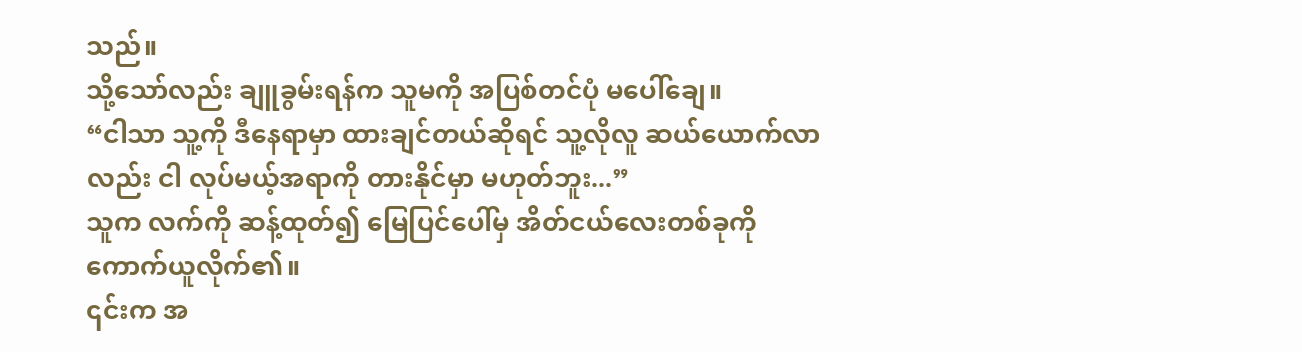သည်။
သို့သော်လည်း ချူခွမ်းရန်က သူမကို အပြစ်တင်ပုံ မပေါ်ချေ။
“ငါသာ သူ့ကို ဒီနေရာမှာ ထားချင်တယ်ဆိုရင် သူ့လိုလူ ဆယ်ယောက်လာလည်း ငါ လုပ်မယ့်အရာကို တားနိုင်မှာ မဟုတ်ဘူး...”
သူက လက်ကို ဆန့်ထုတ်၍ မြေပြင်ပေါ်မှ အိတ်ငယ်လေးတစ်ခုကို ကောက်ယူလိုက်၏။
၎င်းက အ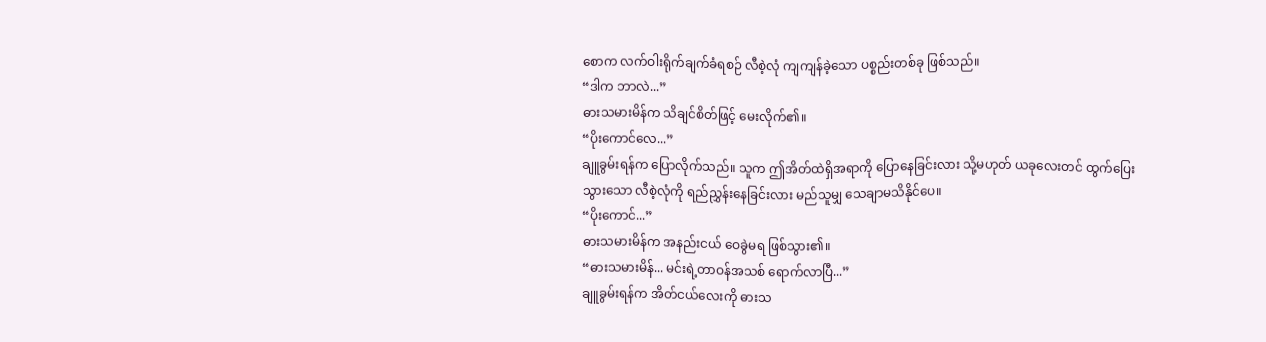စောက လက်ဝါးရိုက်ချက်ခံရစဉ် လီစဲ့လုံ ကျကျန်ခဲ့သော ပစ္စည်းတစ်ခု ဖြစ်သည်။
“ဒါက ဘာလဲ...”
ဓားသမားမိန်က သိချင်စိတ်ဖြင့် မေးလိုက်၏။
“ပိုးကောင်လေ...”
ချူခွမ်းရန်က ပြောလိုက်သည်။ သူက ဤအိတ်ထဲရှိအရာကို ပြောနေခြင်းလား သို့မဟုတ် ယခုလေးတင် ထွက်ပြေးသွားသော လီစဲ့လုံကို ရည်ညွှန်းနေခြင်းလား မည်သူမျှ သေချာမသိနိုင်ပေ။
“ပိုးကောင်...”
ဓားသမားမိန်က အနည်းငယ် ဝေခွဲမရ ဖြစ်သွား၏။
“ဓားသမားမိန်... မင်းရဲ့တာဝန်အသစ် ရောက်လာပြီ...”
ချူခွမ်းရန်က အိတ်ငယ်လေးကို ဓားသ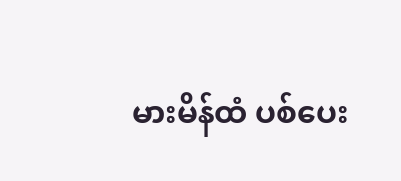မားမိန်ထံ ပစ်ပေး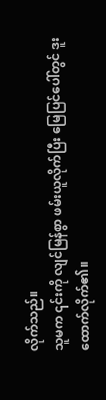လိုက်သည်။
သူမက ၎င်းကို လျင်မြန်စွာ ဖမ်းယူလိုက်ပြီး မြေပြင်ပေါ်တွင် ဒူးထောက်လိုက်၏။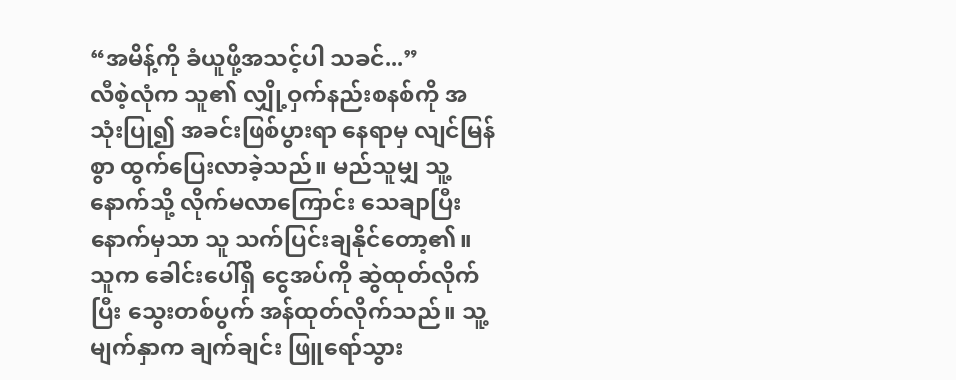“အမိန့်ကို ခံယူဖို့အသင့်ပါ သခင်...”
လီစဲ့လုံက သူ၏ လျှို့ဝှက်နည်းစနစ်ကို အသုံးပြု၍ အခင်းဖြစ်ပွားရာ နေရာမှ လျင်မြန်စွာ ထွက်ပြေးလာခဲ့သည်။ မည်သူမျှ သူ့နောက်သို့ လိုက်မလာကြောင်း သေချာပြီးနောက်မှသာ သူ သက်ပြင်းချနိုင်တော့၏။ သူက ခေါင်းပေါ်ရှိ ငွေအပ်ကို ဆွဲထုတ်လိုက်ပြီး သွေးတစ်ပွက် အန်ထုတ်လိုက်သည်။ သူ့မျက်နှာက ချက်ချင်း ဖြူရော်သွား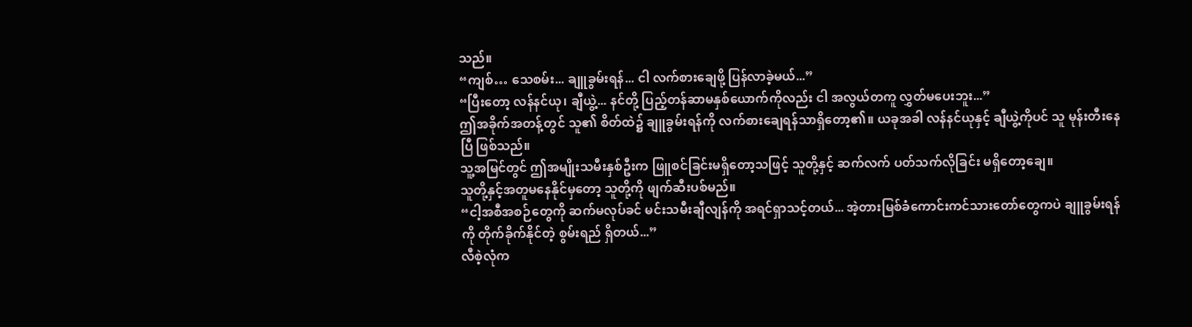သည်။
“ကျစ်… သေစမ်း... ချူခွမ်းရန်... ငါ လက်စားချေဖို့ ပြန်လာခဲ့မယ်...”
“ပြီးတော့ လန်နင်ယု၊ ချီယွဲ့... နင်တို့ ပြည့်တန်ဆာမနှစ်ယောက်ကိုလည်း ငါ အလွယ်တကူ လွှတ်မပေးဘူး...”
ဤအခိုက်အတန့်တွင် သူ၏ စိတ်ထဲ၌ ချူခွမ်းရန်ကို လက်စားချေရန်သာရှိတော့၏။ ယခုအခါ လန်နင်ယုနှင့် ချီယွဲ့ကိုပင် သူ မုန်းတီးနေပြီ ဖြစ်သည်။
သူ့အမြင်တွင် ဤအမျိုးသမီးနှစ်ဦးက ဖြူစင်ခြင်းမရှိတော့သဖြင့် သူတို့နှင့် ဆက်လက် ပတ်သက်လိုခြင်း မရှိတော့ချေ။
သူတို့နှင့်အတူမနေနိုင်မှတော့ သူတို့ကို ဖျက်ဆီးပစ်မည်။
“ငါ့အစီအစဉ်တွေကို ဆက်မလုပ်ခင် မင်းသမီးချီလျန်ကို အရင်ရှာသင့်တယ်... အဲ့တားမြစ်ခံကောင်းကင်သားတော်တွေကပဲ ချူခွမ်းရန်ကို တိုက်ခိုက်နိုင်တဲ့ စွမ်းရည် ရှိတယ်...”
လီစဲ့လုံက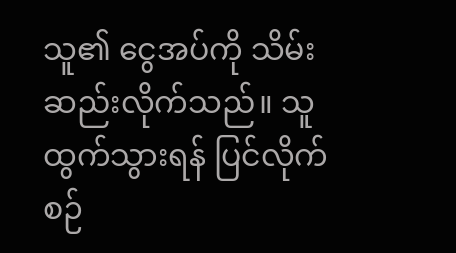သူ၏ ငွေအပ်ကို သိမ်းဆည်းလိုက်သည်။ သူ ထွက်သွားရန် ပြင်လိုက်စဉ်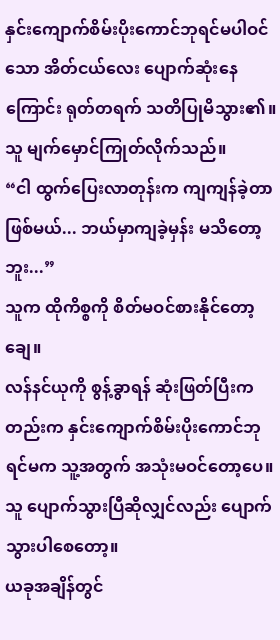နှင်းကျောက်စိမ်းပိုးကောင်ဘုရင်မပါဝင်သော အိတ်ငယ်လေး ပျောက်ဆုံးနေကြောင်း ရုတ်တရက် သတိပြုမိသွား၏။
သူ မျက်မှောင်ကြုတ်လိုက်သည်။
“ငါ ထွက်ပြေးလာတုန်းက ကျကျန်ခဲ့တာ ဖြစ်မယ်... ဘယ်မှာကျခဲ့မှန်း မသိတော့ဘူး...”
သူက ထိုကိစ္စကို စိတ်မဝင်စားနိုင်တော့ချေ။
လန်နင်ယုကို စွန့်ခွာရန် ဆုံးဖြတ်ပြီးကတည်းက နှင်းကျောက်စိမ်းပိုးကောင်ဘုရင်မက သူ့အတွက် အသုံးမဝင်တော့ပေ။ သူ ပျောက်သွားပြီဆိုလျှင်လည်း ပျောက်သွားပါစေတော့။
ယခုအချိန်တွင်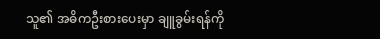သူ၏ အဓိကဦးစားပေးမှာ ချူခွမ်းရန်ကို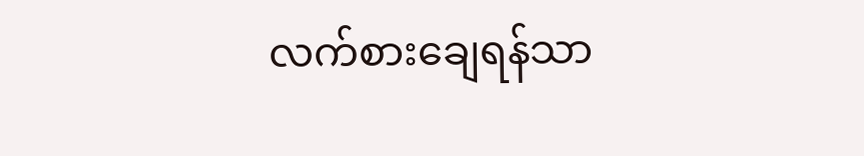လက်စားချေရန်သာ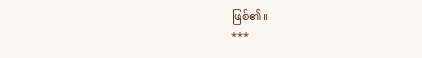ဖြစ်၏။
***